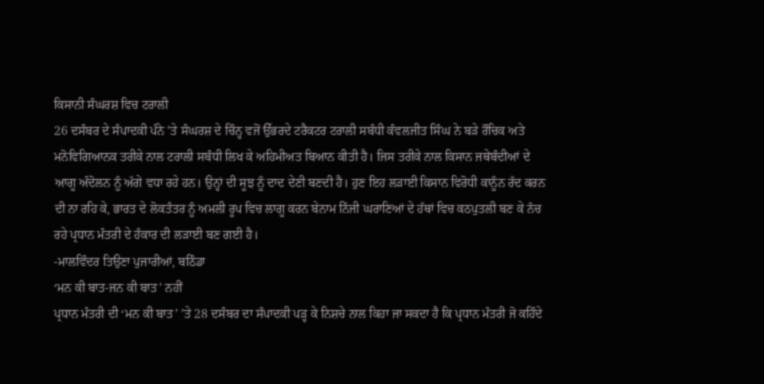ਕਿਸਾਨੀ ਸੰਘਰਸ਼ ਵਿਚ ਟਰਾਲੀ
26 ਦਸੰਬਰ ਦੇ ਸੰਪਾਦਕੀ ਪੰਨੇ ’ਤੇ ਸੰਘਰਸ਼ ਦੇ ਚਿੰਨ੍ਹ ਵਜੋਂ ਉੱਭਰਦੇ ਟਰੈਕਟਰ ਟਰਾਲੀ ਸਬੰਧੀ ਕੰਵਲਜੀਤ ਸਿੰਘ ਨੇ ਬੜੇ ਰੌਚਿਕ ਅਤੇ ਮਨੋਵਿਗਿਆਨਕ ਤਰੀਕੇ ਨਾਲ ਟਰਾਲੀ ਸਬੰਧੀ ਲਿਖ ਕੇ ਅਹਿਮੀਅਤ ਬਿਆਨ ਕੀਤੀ ਹੈ। ਜਿਸ ਤਰੀਕੇ ਨਾਲ ਕਿਸਾਨ ਜਥੇਬੰਦੀਆਂ ਦੇ ਆਗੂ ਅੰਦੋਲਨ ਨੂੰ ਅੱਗੇ ਵਧਾ ਰਹੇ ਹਨ। ਉਨ੍ਹਾਂ ਦੀ ਸੂਝ ਨੂੰ ਦਾਦ ਦੇਣੀ ਬਣਦੀ ਹੈ। ਹੁਣ ਇਹ ਲੜਾਈ ਕਿਸਾਨ ਵਿਰੋਧੀ ਕਾਨੂੰਨ ਰੱਦ ਕਰਨ ਦੀ ਨਾ ਰਹਿ ਕੇ, ਭਾਰਤ ਦੇ ਲੋਕਤੰਤਰ ਨੂੰ ਅਮਲੀ ਰੂਪ ਵਿਚ ਲਾਗੂ ਕਰਨ ਬੇਨਾਮ ਨਿੱਜੀ ਘਰਾਣਿਆਂ ਦੇ ਹੱਥਾਂ ਵਿਚ ਕਠਪੁਤਲੀ ਬਣ ਕੇ ਨੱਚ ਰਹੇ ਪ੍ਰਧਾਨ ਮੰਤਰੀ ਦੇ ਹੰਕਾਰ ਦੀ ਲੜਾਈ ਬਣ ਗਈ ਹੈ।
-ਮਾਲਵਿੰਦਰ ਤਿਉਣਾ ਪੁਜਾਰੀਆਂ, ਬਠਿੰਡਾ
‘ਮਨ ਕੀ ਬਾਤ-ਜਨ ਕੀ ਬਾਤ’ ਨਹੀਂ
ਪ੍ਰਧਾਨ ਮੰਤਰੀ ਦੀ ‘ਮਨ ਕੀ ਬਾਤ’ ’ਤੇ 28 ਦਸੰਬਰ ਦਾ ਸੰਪਾਦਕੀ ਪੜ੍ਹ ਕੇ ਨਿਸ਼ਚੇ ਨਾਲ ਕਿਹਾ ਜਾ ਸਕਦਾ ਹੈ ਕਿ ਪ੍ਰਧਾਨ ਮੰਤਰੀ ਜੋ ਕਹਿੰਦੇ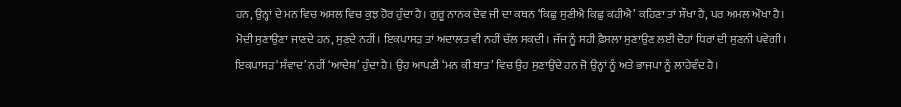ਹਨ, ਉਨ੍ਹਾਂ ਦੇ ਮਨ ਵਿਚ ਅਸਲ ਵਿਚ ਕੁਝ ਹੋਰ ਹੁੰਦਾ ਹੈ। ਗੁਰੂ ਨਾਨਕ ਦੇਵ ਜੀ ਦਾ ਕਥਨ ‘ਕਿਛੁ ਸੁਣੀਐ ਕਿਛੁ ਕਹੀਐ’ ਕਹਿਣਾ ਤਾਂ ਸੌਖਾ ਹੈ, ਪਰ ਅਮਲ ਔਖਾ ਹੈ। ਮੋਦੀ ਸੁਣਾਉਣਾ ਜਾਣਦੇ ਹਨ, ਸੁਣਦੇ ਨਹੀਂ। ਇਕਪਾਸੜ ਤਾਂ ਅਦਾਲਤ ਵੀ ਨਹੀਂ ਚੱਲ ਸਕਦੀ। ਜੱਜ ਨੂੰ ਸਹੀ ਫ਼ੈਸਲਾ ਸੁਣਾਉਣ ਲਈ ਦੋਹਾਂ ਧਿਰਾਂ ਦੀ ਸੁਣਨੀ ਪਵੇਗੀ। ਇਕਪਾਸੜ ‘ਸੰਵਾਦ’ ਨਹੀਂ ‘ਆਦੇਸ਼’ ਹੁੰਦਾ ਹੈ। ਉਹ ਆਪਣੀ ‘ਮਨ ਕੀ ਬਾਤ’ ਵਿਚ ਉਹ ਸੁਣਾਉਂਦੇ ਹਨ ਜੋ ਉਨ੍ਹਾਂ ਨੂੰ ਅਤੇ ਭਾਜਪਾ ਨੂੰ ਲਾਹੇਵੰਦ ਹੈ।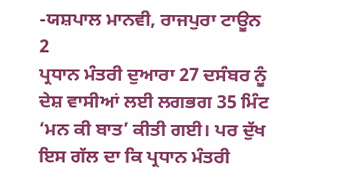-ਯਸ਼ਪਾਲ ਮਾਨਵੀ, ਰਾਜਪੁਰਾ ਟਾਊਨ
2
ਪ੍ਰਧਾਨ ਮੰਤਰੀ ਦੁਆਰਾ 27 ਦਸੰਬਰ ਨੂੰ ਦੇਸ਼ ਵਾਸੀਆਂ ਲਈ ਲਗਭਗ 35 ਮਿੰਟ ‘ਮਨ ਕੀ ਬਾਤ’ ਕੀਤੀ ਗਈ। ਪਰ ਦੁੱਖ ਇਸ ਗੱਲ ਦਾ ਕਿ ਪ੍ਰਧਾਨ ਮੰਤਰੀ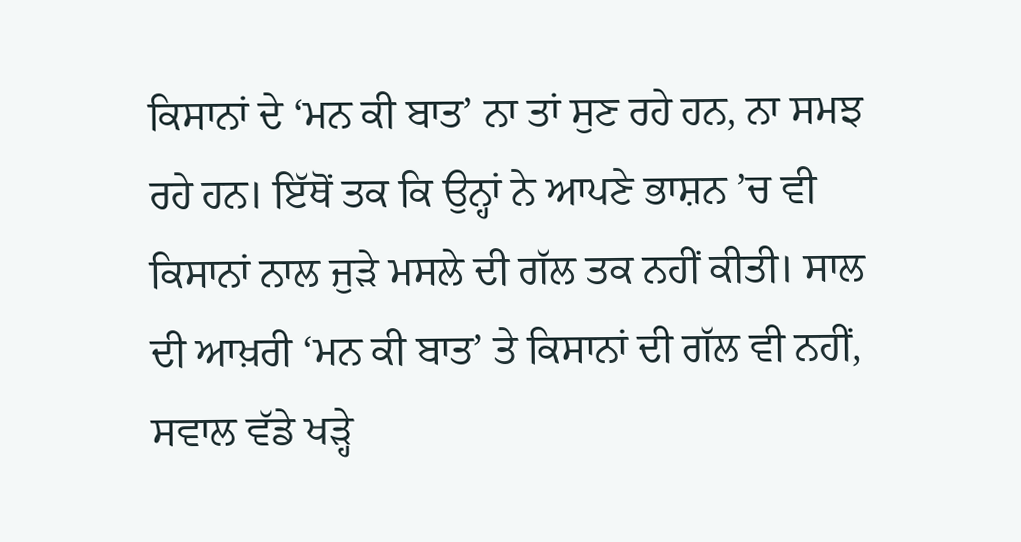ਕਿਸਾਨਾਂ ਦੇ ‘ਮਨ ਕੀ ਬਾਤ’ ਨਾ ਤਾਂ ਸੁਣ ਰਹੇ ਹਨ, ਨਾ ਸਮਝ ਰਹੇ ਹਨ। ਇੱਥੋਂ ਤਕ ਕਿ ਉਨ੍ਹਾਂ ਨੇ ਆਪਣੇ ਭਾਸ਼ਨ ’ਚ ਵੀ ਕਿਸਾਨਾਂ ਨਾਲ ਜੁੜੇ ਮਸਲੇ ਦੀ ਗੱਲ ਤਕ ਨਹੀਂ ਕੀਤੀ। ਸਾਲ ਦੀ ਆਖ਼ਰੀ ‘ਮਨ ਕੀ ਬਾਤ’ ਤੇ ਕਿਸਾਨਾਂ ਦੀ ਗੱਲ ਵੀ ਨਹੀਂ, ਸਵਾਲ ਵੱਡੇ ਖੜ੍ਹੇ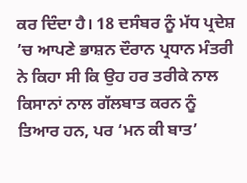ਕਰ ਦਿੰਦਾ ਹੈ। 18 ਦਸੰਬਰ ਨੂੰ ਮੱਧ ਪ੍ਰਦੇਸ਼ ’ਚ ਆਪਣੇ ਭਾਸ਼ਨ ਦੌਰਾਨ ਪ੍ਰਧਾਨ ਮੰਤਰੀ ਨੇ ਕਿਹਾ ਸੀ ਕਿ ਉਹ ਹਰ ਤਰੀਕੇ ਨਾਲ ਕਿਸਾਨਾਂ ਨਾਲ ਗੱਲਬਾਤ ਕਰਨ ਨੂੰ ਤਿਆਰ ਹਨ, ਪਰ ‘ਮਨ ਕੀ ਬਾਤ’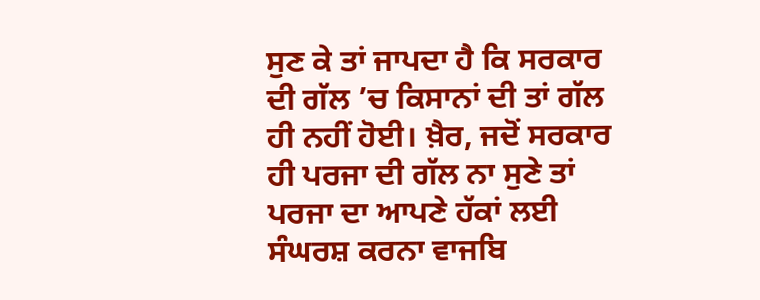ਸੁਣ ਕੇ ਤਾਂ ਜਾਪਦਾ ਹੈ ਕਿ ਸਰਕਾਰ ਦੀ ਗੱਲ ’ਚ ਕਿਸਾਨਾਂ ਦੀ ਤਾਂ ਗੱਲ ਹੀ ਨਹੀਂ ਹੋਈ। ਖ਼ੈਰ, ਜਦੋਂ ਸਰਕਾਰ ਹੀ ਪਰਜਾ ਦੀ ਗੱਲ ਨਾ ਸੁਣੇ ਤਾਂ ਪਰਜਾ ਦਾ ਆਪਣੇ ਹੱਕਾਂ ਲਈ ਸੰਘਰਸ਼ ਕਰਨਾ ਵਾਜਬਿ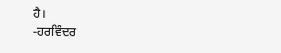ਹੈ।
-ਹਰਵਿੰਦਰ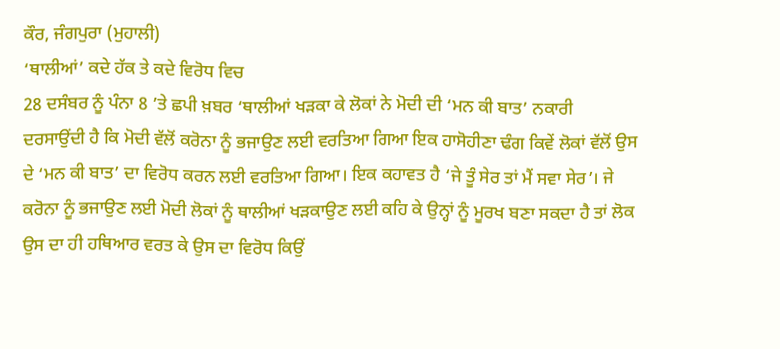ਕੌਰ, ਜੰਗਪੁਰਾ (ਮੁਹਾਲੀ)
‘ਥਾਲੀਆਂ’ ਕਦੇ ਹੱਕ ਤੇ ਕਦੇ ਵਿਰੋਧ ਵਿਚ
28 ਦਸੰਬਰ ਨੂੰ ਪੰਨਾ 8 ’ਤੇ ਛਪੀ ਖ਼ਬਰ ‘ਥਾਲੀਆਂ ਖੜਕਾ ਕੇ ਲੋਕਾਂ ਨੇ ਮੋਦੀ ਦੀ ‘ਮਨ ਕੀ ਬਾਤ’ ਨਕਾਰੀ ਦਰਸਾਉਂਦੀ ਹੈ ਕਿ ਮੋਦੀ ਵੱਲੋਂ ਕਰੋਨਾ ਨੂੰ ਭਜਾਉਣ ਲਈ ਵਰਤਿਆ ਗਿਆ ਇਕ ਹਾਸੋਹੀਣਾ ਢੰਗ ਕਿਵੇਂ ਲੋਕਾਂ ਵੱਲੋਂ ਉਸ ਦੇ ‘ਮਨ ਕੀ ਬਾਤ’ ਦਾ ਵਿਰੋਧ ਕਰਨ ਲਈ ਵਰਤਿਆ ਗਿਆ। ਇਕ ਕਹਾਵਤ ਹੈ ‘ਜੇ ਤੂੰ ਸੇਰ ਤਾਂ ਮੈਂ ਸਵਾ ਸੇਰ’। ਜੇ ਕਰੋਨਾ ਨੂੰ ਭਜਾਉਣ ਲਈ ਮੋਦੀ ਲੋਕਾਂ ਨੂੰ ਥਾਲੀਆਂ ਖੜਕਾਉਣ ਲਈ ਕਹਿ ਕੇ ਉਨ੍ਹਾਂ ਨੂੰ ਮੂਰਖ ਬਣਾ ਸਕਦਾ ਹੈ ਤਾਂ ਲੋਕ ਉਸ ਦਾ ਹੀ ਹਥਿਆਰ ਵਰਤ ਕੇ ਉਸ ਦਾ ਵਿਰੋਧ ਕਿਉਂ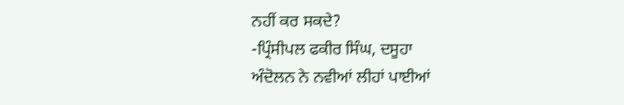ਨਹੀਂ ਕਰ ਸਕਦੇ?
-ਪ੍ਰਿੰਸੀਪਲ ਫਕੀਰ ਸਿੰਘ, ਦਸੂਹਾ
ਅੰਦੋਲਨ ਨੇ ਨਵੀਆਂ ਲੀਹਾਂ ਪਾਈਆਂ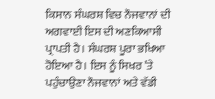ਕਿਸਾਨ ਸੰਘਰਸ਼ ਵਿਚ ਨੌਜਵਾਨਾਂ ਦੀ ਅਗਵਾਈ ਇਸ ਦੀ ਅਣਕਿਆਸੀ ਪ੍ਰਾਪਤੀ ਹੈ। ਸੰਘਰਸ਼ ਪੂਰਾ ਭਖਿਆ ਹੋਇਆ ਹੈ। ਇਸ ਨੂੰ ਸਿਖਰ ’ਤੇ ਪਹੁੰਚਾਉਣਾ ਨੌਜਵਾਨਾਂ ਅਤੇ ਵੱਡੀ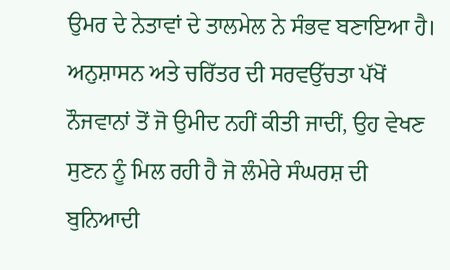ਉਮਰ ਦੇ ਨੇਤਾਵਾਂ ਦੇ ਤਾਲਮੇਲ ਨੇ ਸੰਭਵ ਬਣਾਇਆ ਹੈ। ਅਨੁਸ਼ਾਸਨ ਅਤੇ ਚਰਿੱਤਰ ਦੀ ਸਰਵਉੱਚਤਾ ਪੱਖੋਂ ਨੌਜਵਾਨਾਂ ਤੋਂ ਜੋ ਉਮੀਦ ਨਹੀਂ ਕੀਤੀ ਜਾਦੀਂ, ਉਹ ਵੇਖਣ ਸੁਣਨ ਨੂੰ ਮਿਲ ਰਹੀ ਹੈ ਜੋ ਲੰਮੇਰੇ ਸੰਘਰਸ਼ ਦੀ ਬੁਨਿਆਦੀ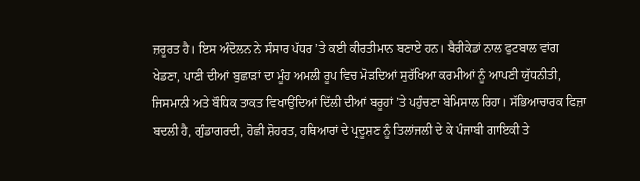ਜ਼ਰੂਰਤ ਹੈ। ਇਸ ਅੰਦੋਲਨ ਨੇ ਸੰਸਾਰ ਪੱਧਰ ’ਤੇ ਕਈ ਕੀਰਤੀਮਾਨ ਬਣਾਏ ਹਨ। ਬੈਰੀਕੇਡਾਂ ਨਾਲ ਫੁਟਬਾਲ ਵਾਂਗ ਖੇਡਣਾ, ਪਾਣੀ ਦੀਆਂ ਬੁਛਾੜਾਂ ਦਾ ਮੂੰਹ ਅਮਲੀ ਰੂਪ ਵਿਚ ਮੋੜਦਿਆਂ ਸੁਰੱਖਿਆ ਕਰਮੀਆਂ ਨੂੰ ਆਪਣੀ ਯੁੱਧਨੀਤੀ, ਜਿਸਮਾਨੀ ਅਤੇ ਬੌਧਿਕ ਤਾਕਤ ਵਿਖਾਉਂਦਿਆਂ ਦਿੱਲੀ ਦੀਆਂ ਬਰੂਹਾਂ ’ਤੇ ਪਹੁੰਚਣਾ ਬੇਮਿਸਾਲ ਰਿਹਾ। ਸੱਭਿਆਚਾਰਕ ਫਿਜ਼ਾ ਬਦਲੀ ਹੈ, ਗੁੰਡਾਗਰਦੀ, ਹੋਛੀ ਸ਼ੋਹਰਤ, ਹਥਿਆਰਾਂ ਦੇ ਪ੍ਰਦੂਸ਼ਣ ਨੂੰ ਤਿਲਾਂਜਲੀ ਦੇ ਕੇ ਪੰਜਾਬੀ ਗਾਇਕੀ ਤੇ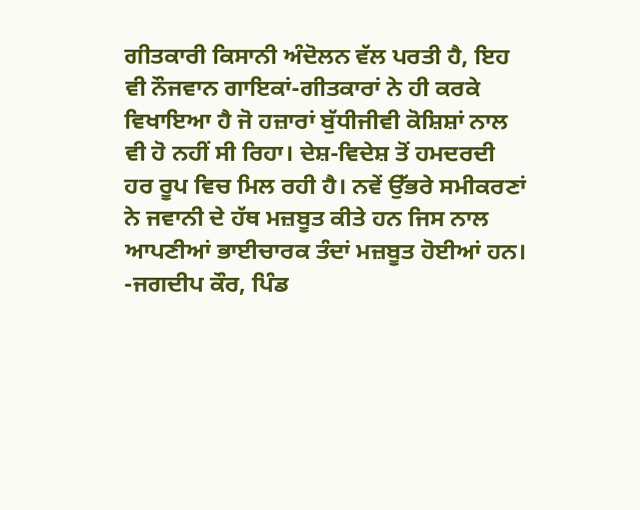ਗੀਤਕਾਰੀ ਕਿਸਾਨੀ ਅੰਦੋਲਨ ਵੱਲ ਪਰਤੀ ਹੈ, ਇਹ ਵੀ ਨੌਜਵਾਨ ਗਾਇਕਾਂ-ਗੀਤਕਾਰਾਂ ਨੇ ਹੀ ਕਰਕੇ ਵਿਖਾਇਆ ਹੈ ਜੋ ਹਜ਼ਾਰਾਂ ਬੁੱਧੀਜੀਵੀ ਕੋਸ਼ਿਸ਼ਾਂ ਨਾਲ ਵੀ ਹੋ ਨਹੀਂ ਸੀ ਰਿਹਾ। ਦੇਸ਼-ਵਿਦੇਸ਼ ਤੋਂ ਹਮਦਰਦੀ ਹਰ ਰੂਪ ਵਿਚ ਮਿਲ ਰਹੀ ਹੈ। ਨਵੇਂ ਉੱਭਰੇ ਸਮੀਕਰਣਾਂ ਨੇ ਜਵਾਨੀ ਦੇ ਹੱਥ ਮਜ਼ਬੂਤ ਕੀਤੇ ਹਨ ਜਿਸ ਨਾਲ ਆਪਣੀਆਂ ਭਾਈਚਾਰਕ ਤੰਦਾਂ ਮਜ਼ਬੂਤ ਹੋਈਆਂ ਹਨ।
-ਜਗਦੀਪ ਕੌਰ, ਪਿੰਡ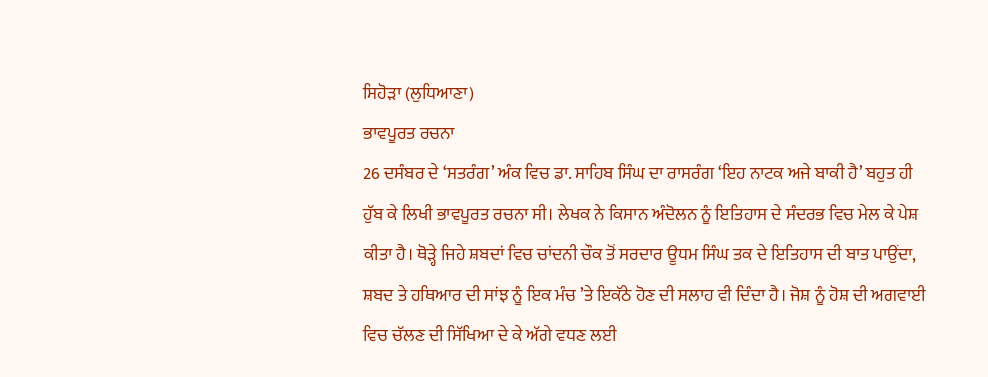ਸਿਹੋੜਾ (ਲੁਧਿਆਣਾ)
ਭਾਵਪੂਰਤ ਰਚਨਾ
26 ਦਸੰਬਰ ਦੇ ‘ਸਤਰੰਗ’ ਅੰਕ ਵਿਚ ਡਾ. ਸਾਹਿਬ ਸਿੰਘ ਦਾ ਰਾਸਰੰਗ ‘ਇਹ ਨਾਟਕ ਅਜੇ ਬਾਕੀ ਹੈ’ ਬਹੁਤ ਹੀ ਹੁੱਬ ਕੇ ਲਿਖੀ ਭਾਵਪੂਰਤ ਰਚਨਾ ਸੀ। ਲੇਖਕ ਨੇ ਕਿਸਾਨ ਅੰਦੋਲਨ ਨੂੰ ਇਤਿਹਾਸ ਦੇ ਸੰਦਰਭ ਵਿਚ ਮੇਲ ਕੇ ਪੇਸ਼ ਕੀਤਾ ਹੈ। ਥੋੜ੍ਹੇ ਜਿਹੇ ਸ਼ਬਦਾਂ ਵਿਚ ਚਾਂਦਨੀ ਚੌਕ ਤੋਂ ਸਰਦਾਰ ਊਧਮ ਸਿੰਘ ਤਕ ਦੇ ਇਤਿਹਾਸ ਦੀ ਬਾਤ ਪਾਉਂਦਾ, ਸ਼ਬਦ ਤੇ ਹਥਿਆਰ ਦੀ ਸਾਂਝ ਨੂੰ ਇਕ ਮੰਚ ’ਤੇ ਇਕੱਠੇ ਹੋਣ ਦੀ ਸਲਾਹ ਵੀ ਦਿੰਦਾ ਹੈ। ਜੋਸ਼ ਨੂੰ ਹੋਸ਼ ਦੀ ਅਗਵਾਈ ਵਿਚ ਚੱਲਣ ਦੀ ਸਿੱਖਿਆ ਦੇ ਕੇ ਅੱਗੇ ਵਧਣ ਲਈ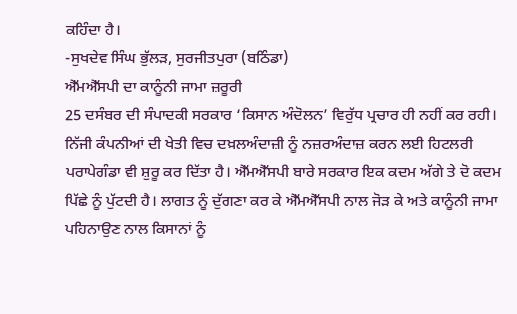ਕਹਿੰਦਾ ਹੈ।
-ਸੁਖਦੇਵ ਸਿੰਘ ਭੁੱਲੜ, ਸੁਰਜੀਤਪੁਰਾ (ਬਠਿੰਡਾ)
ਐੱਮਐੱਸਪੀ ਦਾ ਕਾਨੂੰਨੀ ਜਾਮਾ ਜ਼ਰੂਰੀ
25 ਦਸੰਬਰ ਦੀ ਸੰਪਾਦਕੀ ਸਰਕਾਰ ‘ਕਿਸਾਨ ਅੰਦੋਲਨ’ ਵਿਰੁੱਧ ਪ੍ਰਚਾਰ ਹੀ ਨਹੀਂ ਕਰ ਰਹੀ। ਨਿੱਜੀ ਕੰਪਨੀਆਂ ਦੀ ਖੇਤੀ ਵਿਚ ਦਖ਼ਲਅੰਦਾਜ਼ੀ ਨੂੰ ਨਜ਼ਰਅੰਦਾਜ਼ ਕਰਨ ਲਈ ਹਿਟਲਰੀ ਪਰਾਪੇਗੰਡਾ ਵੀ ਸ਼ੁਰੂ ਕਰ ਦਿੱਤਾ ਹੈ। ਐੱਮਐੱਸਪੀ ਬਾਰੇ ਸਰਕਾਰ ਇਕ ਕਦਮ ਅੱਗੇ ਤੇ ਦੋ ਕਦਮ ਪਿੱਛੇ ਨੂੰ ਪੁੱਟਦੀ ਹੈ। ਲਾਗਤ ਨੂੰ ਦੁੱਗਣਾ ਕਰ ਕੇ ਐੱਮਐੱਸਪੀ ਨਾਲ ਜੋੜ ਕੇ ਅਤੇ ਕਾਨੂੰਨੀ ਜਾਮਾ ਪਹਿਨਾਉਣ ਨਾਲ ਕਿਸਾਨਾਂ ਨੂੰ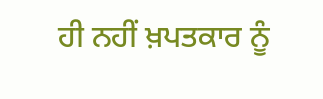ਹੀ ਨਹੀਂ ਖ਼ਪਤਕਾਰ ਨੂੰ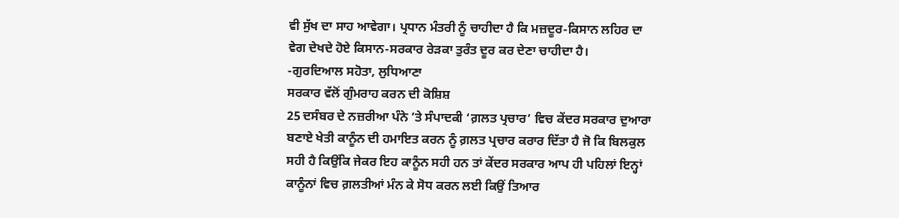ਵੀ ਸੁੱਖ ਦਾ ਸਾਹ ਆਵੇਗਾ। ਪ੍ਰਧਾਨ ਮੰਤਰੀ ਨੂੰ ਚਾਹੀਦਾ ਹੈ ਕਿ ਮਜ਼ਦੂਰ-ਕਿਸਾਨ ਲਹਿਰ ਦਾ ਵੇਗ ਦੇਖਦੇ ਹੋਏ ਕਿਸਾਨ-ਸਰਕਾਰ ਰੇੜਕਾ ਤੁਰੰਤ ਦੂਰ ਕਰ ਦੇਣਾ ਚਾਹੀਦਾ ਹੈ।
-ਗੁਰਦਿਆਲ ਸਹੋਤਾ, ਲੁਧਿਆਣਾ
ਸਰਕਾਰ ਵੱਲੋਂ ਗੁੰਮਰਾਹ ਕਰਨ ਦੀ ਕੋਸ਼ਿਸ਼
25 ਦਸੰਬਰ ਦੇ ਨਜ਼ਰੀਆ ਪੰਨੇ ’ਤੇ ਸੰਪਾਦਕੀ ‘ਗ਼ਲਤ ਪ੍ਰਚਾਰ’ ਵਿਚ ਕੇਂਦਰ ਸਰਕਾਰ ਦੁਆਰਾ ਬਣਾਏ ਖੇਤੀ ਕਾਨੂੰਨ ਦੀ ਹਮਾਇਤ ਕਰਨ ਨੂੰ ਗ਼ਲਤ ਪ੍ਰਚਾਰ ਕਰਾਰ ਦਿੱਤਾ ਹੈ ਜੋ ਕਿ ਬਿਲਕੁਲ ਸਹੀ ਹੈ ਕਿਉਂਕਿ ਜੇਕਰ ਇਹ ਕਾਨੂੰਨ ਸਹੀ ਹਨ ਤਾਂ ਕੇਂਦਰ ਸਰਕਾਰ ਆਪ ਹੀ ਪਹਿਲਾਂ ਇਨ੍ਹਾਂ ਕਾਨੂੰਨਾਂ ਵਿਚ ਗ਼ਲਤੀਆਂ ਮੰਨ ਕੇ ਸੋਧ ਕਰਨ ਲਈ ਕਿਉਂ ਤਿਆਰ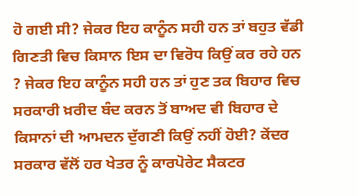ਹੋ ਗਈ ਸੀ? ਜੇਕਰ ਇਹ ਕਾਨੂੰਨ ਸਹੀ ਹਨ ਤਾਂ ਬਹੁਤ ਵੱਡੀ ਗਿਣਤੀ ਵਿਚ ਕਿਸਾਨ ਇਸ ਦਾ ਵਿਰੋਧ ਕਿਉਂ ਕਰ ਰਹੇ ਹਨ ? ਜੇਕਰ ਇਹ ਕਾਨੂੰਨ ਸਹੀ ਹਨ ਤਾਂ ਹੁਣ ਤਕ ਬਿਹਾਰ ਵਿਚ ਸਰਕਾਰੀ ਖ਼ਰੀਦ ਬੰਦ ਕਰਨ ਤੋਂ ਬਾਅਦ ਵੀ ਬਿਹਾਰ ਦੇ ਕਿਸਾਨਾਂ ਦੀ ਆਮਦਨ ਦੁੱਗਣੀ ਕਿਉਂ ਨਹੀਂ ਹੋਈ? ਕੇਂਦਰ ਸਰਕਾਰ ਵੱਲੋਂ ਹਰ ਖੇਤਰ ਨੂੰ ਕਾਰਪੋਰੇਟ ਸੈਕਟਰ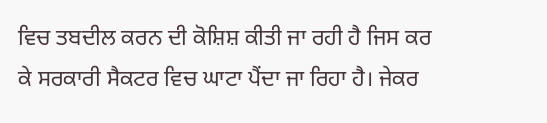ਵਿਚ ਤਬਦੀਲ ਕਰਨ ਦੀ ਕੋਸ਼ਿਸ਼ ਕੀਤੀ ਜਾ ਰਹੀ ਹੈ ਜਿਸ ਕਰ ਕੇ ਸਰਕਾਰੀ ਸੈਕਟਰ ਵਿਚ ਘਾਟਾ ਪੈਂਦਾ ਜਾ ਰਿਹਾ ਹੈ। ਜੇਕਰ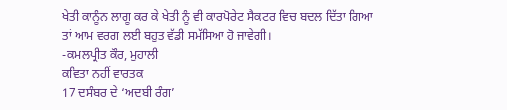ਖੇਤੀ ਕਾਨੂੰਨ ਲਾਗੂ ਕਰ ਕੇ ਖੇਤੀ ਨੂੰ ਵੀ ਕਾਰਪੋਰੇਟ ਸੈਕਟਰ ਵਿਚ ਬਦਲ ਦਿੱਤਾ ਗਿਆ ਤਾਂ ਆਮ ਵਰਗ ਲਈ ਬਹੁਤ ਵੱਡੀ ਸਮੱਸਿਆ ਹੋ ਜਾਵੇਗੀ।
-ਕਮਲਪ੍ਰੀਤ ਕੌਰ, ਮੁਹਾਲੀ
ਕਵਿਤਾ ਨਹੀਂ ਵਾਰਤਕ
17 ਦਸੰਬਰ ਦੇ ‘ਅਦਬੀ ਰੰਗ’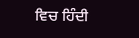ਵਿਚ ਹਿੰਦੀ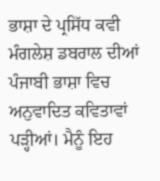ਭਾਸ਼ਾ ਦੇ ਪ੍ਰਸਿੱਧ ਕਵੀ ਮੰਗਲੇਸ਼ ਡਬਰਾਲ ਦੀਆਂ ਪੰਜਾਬੀ ਭਾਸ਼ਾ ਵਿਚ ਅਨੁਵਾਦਿਤ ਕਵਿਤਾਵਾਂ ਪੜ੍ਹੀਆਂ। ਮੈਨੂੰ ਇਹ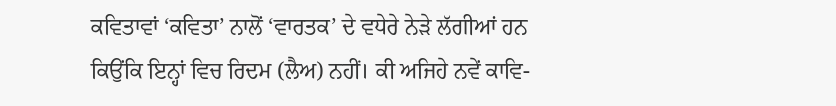ਕਵਿਤਾਵਾਂ ‘ਕਵਿਤਾ’ ਨਾਲੋਂ ‘ਵਾਰਤਕ’ ਦੇ ਵਧੇਰੇ ਨੇੜੇ ਲੱਗੀਆਂ ਹਨ ਕਿਉਂਕਿ ਇਨ੍ਹਾਂ ਵਿਚ ਰਿਦਮ (ਲੈਅ) ਨਹੀਂ। ਕੀ ਅਜਿਹੇ ਨਵੇਂ ਕਾਵਿ-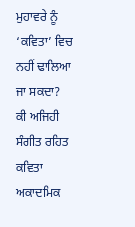ਮੁਹਾਵਰੇ ਨੂੰ ‘ਕਵਿਤਾ’ ਵਿਚ ਨਹੀਂ ਢਾਲਿਆ ਜਾ ਸਕਦਾ? ਕੀ ਅਜਿਹੀ ਸੰਗੀਤ ਰਹਿਤ ਕਵਿਤਾ ਅਕਾਦਮਿਕ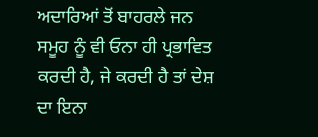ਅਦਾਰਿਆਂ ਤੋਂ ਬਾਹਰਲੇ ਜਨ ਸਮੂਹ ਨੂੰ ਵੀ ਓਨਾ ਹੀ ਪ੍ਰਭਾਵਿਤ ਕਰਦੀ ਹੈ, ਜੇ ਕਰਦੀ ਹੈ ਤਾਂ ਦੇਸ਼ ਦਾ ਇਨਾ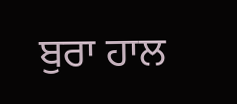ਬੁਰਾ ਹਾਲ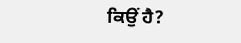ਕਿਉਂ ਹੈ?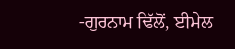-ਗੁਰਨਾਮ ਢਿੱਲੋਂ, ਈਮੇਲ